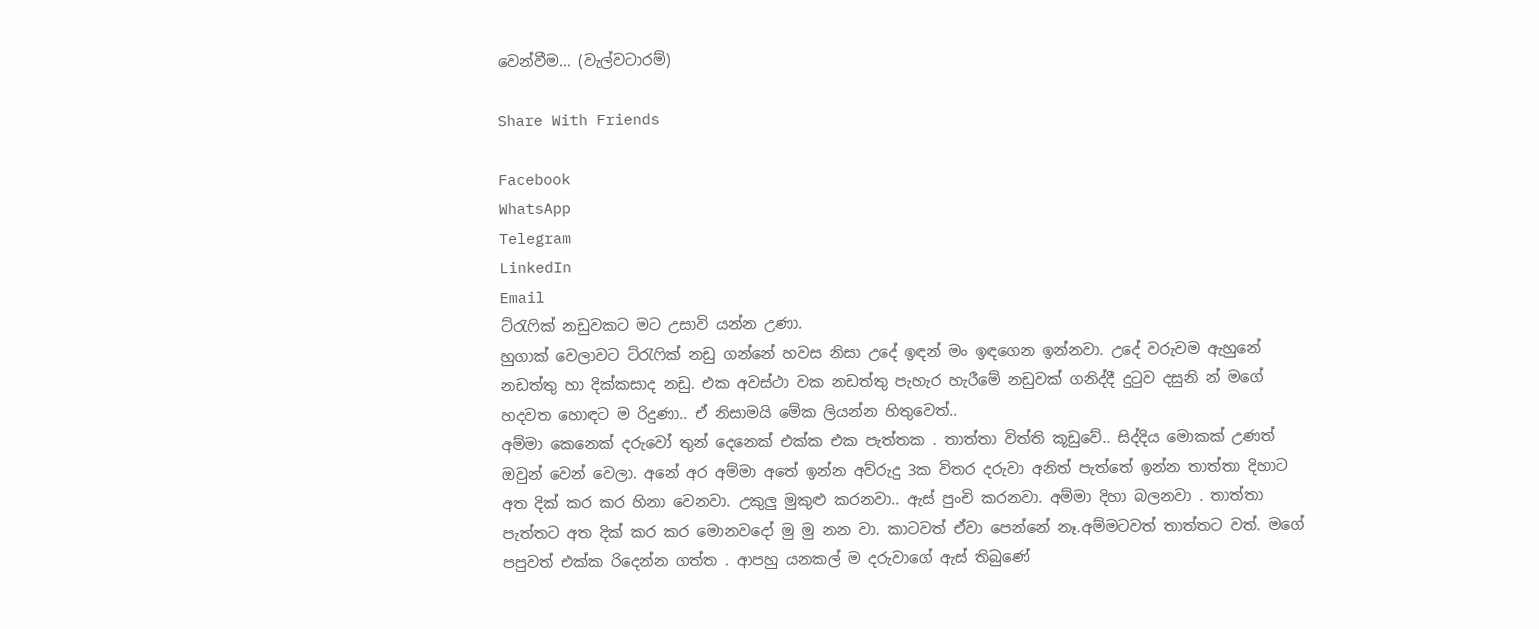වෙන්වීම… (වැල්වටාරම්)

Share With Friends

Facebook
WhatsApp
Telegram
LinkedIn
Email
ට්රැෆික් නඩුවකට මට උසාවි යන්න උණා.
හුගාක් වෙලාවට ට්රැෆික් නඩු ගන්නේ හවස නිසා උදේ ඉඳන් මං ඉඳගෙන ඉන්නවා. උදේ වරුවම ඇහුනේ නඩත්තු හා දික්කසාද නඩු. එක අවස්ථා වක නඩත්තු පැහැර හැරීමේ නඩුවක් ගනිද්දී දුටුව දසුනි න් මගේ හදවත හොඳට ම රිදුණා.. ඒ නිසාමයි මේක ලියන්න හිතුවෙත්..
අම්මා කෙනෙක් දරුවෝ තුන් දෙනෙක්‌ එක්ක එක පැත්තක . තාත්තා විත්ති කූඩුවේ.. සිද්දිය මොකක් උණත් ඔවුන් වෙන් වෙලා. අනේ අර අම්මා අතේ ඉන්න අව්රුදු 3ක විතර දරුවා අනිත් පැත්තේ ඉන්න තාත්තා දිහාට අත දික් කර කර හිනා වෙනවා. උකුලු මුකුළු කරනවා.. ඇස් පුංචි කරනවා. අම්මා දිහා බලනවා . තාත්තා පැත්තට අත දික් කර කර මොනවදෝ මු මු නන වා. කාටවත් ඒවා පෙන්නේ නෑ.අම්මටවත් තාත්තට වත්. මගේ පපුවත් එක්ක රිදෙන්න ගත්ත . ආපහු යනකල් ම දරුවාගේ ඇස් තිබුණේ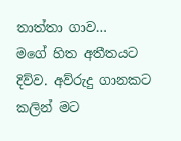තාත්තා ගාව…
මගේ හිත අතීතයට දිව්ව. අව්රුදු ගානකට කලින් මට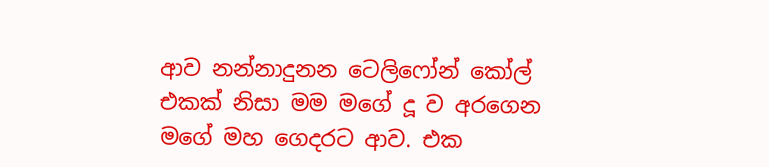ආව නන්නාදුනන ටෙලිෆෝන් කෝල් එකක් නිසා මම මගේ දූ ව අරගෙන මගේ මහ ගෙදරට ආව. එක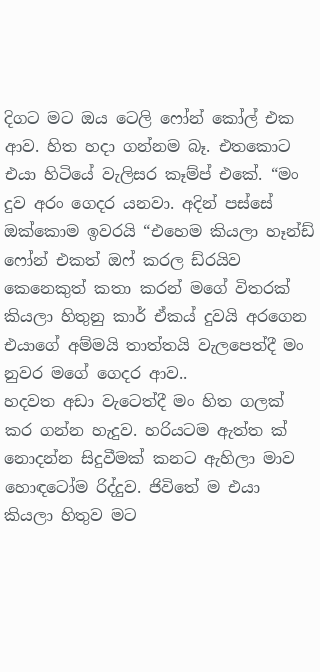දිගට මට ඔය ටෙලි ෆෝන් කෝල් එක ආව. හිත හදා ගන්නම බෑ. එතකොට එයා හිටියේ වැලිසර කෑම්ප් එකේ. “මං දුව අරං ගෙදර යනවා. අදින් පස්සේ ඔක්කොම ඉවරයි “එහෙම කියලා හෑන්ඩ් ෆෝන් එකත් ඔෆ් කරල ඩ්රයිව කෙනෙකුත් කතා කරන් මගේ විතරක් කියලා හිතුනු කාර් ඒකය් දුවයි අරගෙන එයාගේ අම්මයි තාත්තයි වැලපෙත්දී මං නුවර මගේ ගෙදර ආව..
හදවත අඩා වැටෙත්දී මං හිත ගලක් කර ගන්න හැදුව. හරියටම ඇත්ත ක් නොදන්න සිදුවීමක් කනට ඇහිලා මාව හොඳටෝම රිද්දුව. ජිවිතේ ම එයා කියලා හිතුව මට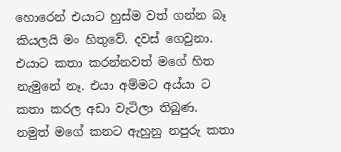හොරෙන් එයාට හුස්ම වත් ගන්න බෑ කියලයි මං හිතුවේ. දවස් ගෙවුනා. එයාට කතා කරන්නවත් මගේ හිත නැමුනේ නෑ. එයා අම්මට අය්යා ට කතා කරල අඩා වැටිලා තිබුණ. නමුත් මගේ කනට ඇහුනු නපුරු කතා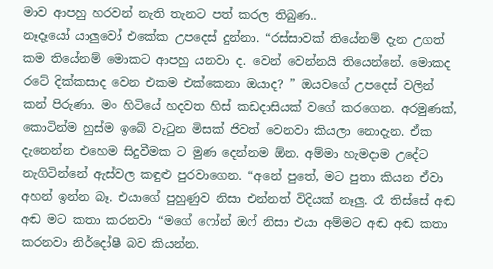මාව ආපහු හරවන් නැති තැනට පත් කරල තිබුණ..
නෑදෑයෝ යාලුවෝ එකේක උපදෙස් දුන්නා. “රස්සාවක් තියේනම් දැන උගත් කම තියේනම් මොකට ආපහු යනවා ද. වෙන් වෙන්නයි තියෙන්නේ. මොකද රටේ දික්කසාද වෙන එකම එක්කෙනා ඔයාද? ” ඔයවගේ උපදෙස් වලින් කන් පිරුණා. මං හිටියේ හදවත හිස් කඩදාසියක් වගේ කරගෙන. අරමුණක්, කොටින්ම හුස්ම ඉබේ වැටුන මිසක් ජිවත් වෙනවා කියලා නොදැන. ඒක දැනෙන්න එහෙම සිදුවීමක ට මුණ දෙන්නම ඕන. අම්මා හැමදාම උදේට නැගිටින්නේ ඇස්වල කඳුළු පුරවාගෙන. “අනේ පුතේ, මට පුතා කියන ඒවා අහන් ඉන්න බෑ. එයාගේ පුහුණුව නිසා එන්නත් විදියක් නෑලු. රෑ තිස්සේ අඬ අඬ මට කතා කරනවා “මගේ ෆෝන් ඔෆ් නිසා එයා අම්මට අඬ අඬ කතා කරනවා නිර්දෝෂී බව කියන්න.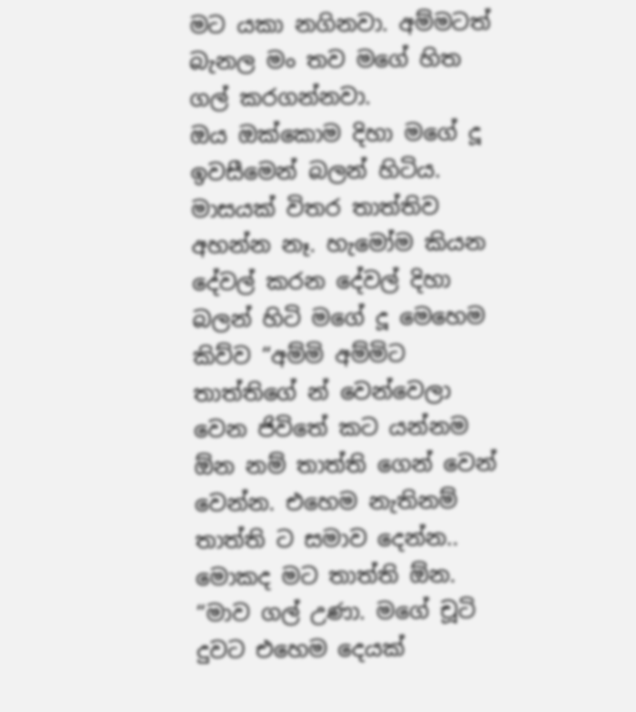මට යකා නගිනවා. අම්මටත් බැනල මං තව මගේ හිත ගල් කරගන්නවා.
ඔය ඔක්කොම දිහා මගේ දූ ඉවසීමෙන් බලන් හිටිය. මාසයක් විතර තාත්තිව අහන්න නෑ. හැමෝම කියන දේවල් කරන දේවල් දිහා බලන් හිටි මගේ දූ මෙහෙම කිව්ව “අම්මි අම්මිට තාත්තිගේ න් වෙන්වෙලා වෙන ජිවිතේ කට යන්නම ඕන නම් තාත්ති ගෙන් වෙන් වෙන්න. එහෙම නැතිනම් තාත්ති ට සමාව දෙන්න.. මොකද මට තාත්ති ඕන. “මාව ගල් උණා. මගේ චූටි දුවට එහෙම දෙයක්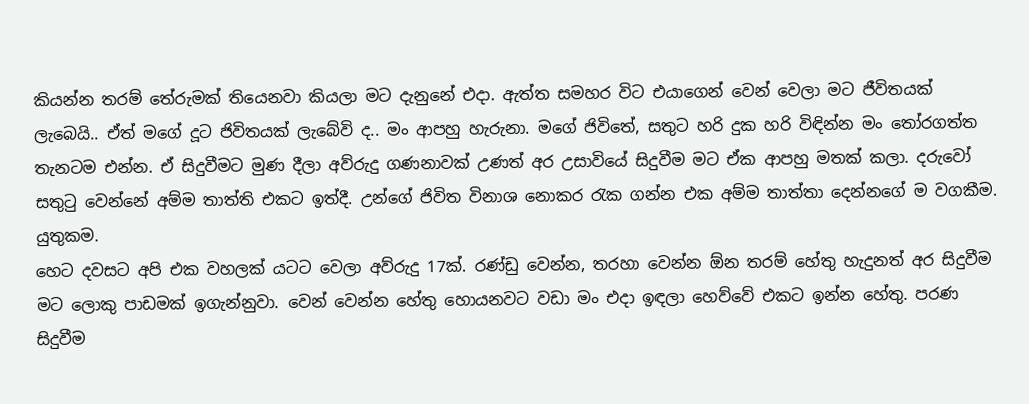කියන්න තරම් තේරුමක් තියෙනවා කියලා මට දැනුනේ එදා. ඇත්ත සමහර විට එයාගෙන් වෙන් වෙලා මට ජීවිතයක් ලැබෙයි.. ඒත් මගේ දූට ජිවිතයක් ලැබේවි ද.. මං ආපහු හැරුනා. මගේ ජිවිතේ, සතුට හරි දුක හරි විඳින්න මං තෝරගත්ත තැනටම එන්න. ඒ සිදුවීමට මුණ දීලා අව්රුදු ගණනාවක් උණත් අර උසාවියේ සිදුවීම මට ඒක ආපහු මතක් කලා. දරුවෝ සතුටු වෙන්නේ අම්ම තාත්ති එකට ඉත්දී. උන්ගේ ජිවිත විනාශ නොකර රැක ගන්න එක අම්ම තාත්තා දෙන්නගේ ම වගකීම. යුතුකම.
හෙට දවසට අපි එක වහලක් යටට වෙලා අව්රුදු 17ක්. රණ්ඩු වෙන්න, තරහා වෙන්න ඕන තරම් හේතු හැදුනත් අර සිදුවීම මට ලොකු පාඩමක් ඉගැන්නුවා. වෙන් වෙන්න හේතු හොයනවට වඩා මං එදා ඉඳලා හෙව්වේ එකට ඉන්න හේතු. පරණ සිදුවීම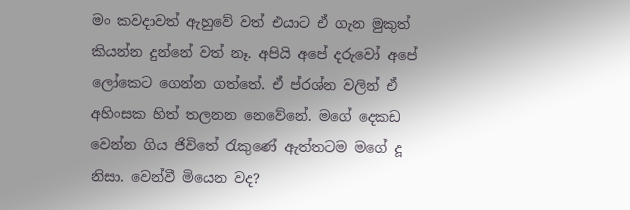මං කවදාවත් ඇහුවේ වත් එයාට ඒ ගැන මුකුත් කියන්න දුන්නේ වත් නෑ. අපියි අපේ දරුවෝ අපේ ලෝකෙට ගෙන්න ගත්තේ. ඒ ප්රශ්න වලින් ඒ අහිංසක හිත් තලනන නෙවේනේ. මගේ දෙකඩ වෙන්න ගිය ජිවිතේ රැකුණේ ඇත්තටම මගේ දූ නිසා. වෙන්වී මියෙන වද?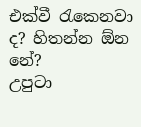එක්වී රැකෙනවා ද? හිතන්න ඕන නේ?
උපුටා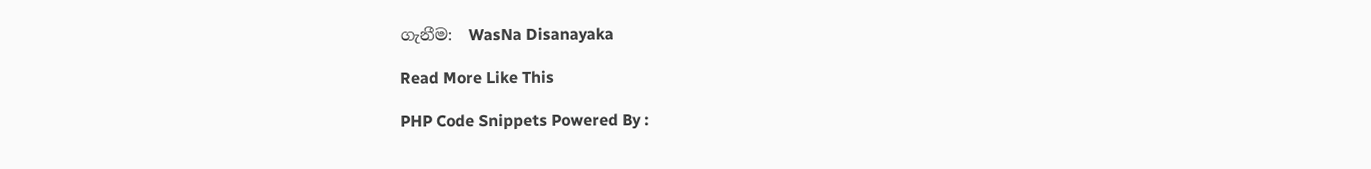ගැනීම:  WasNa Disanayaka

Read More Like This

PHP Code Snippets Powered By :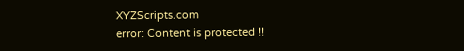XYZScripts.com
error: Content is protected !!